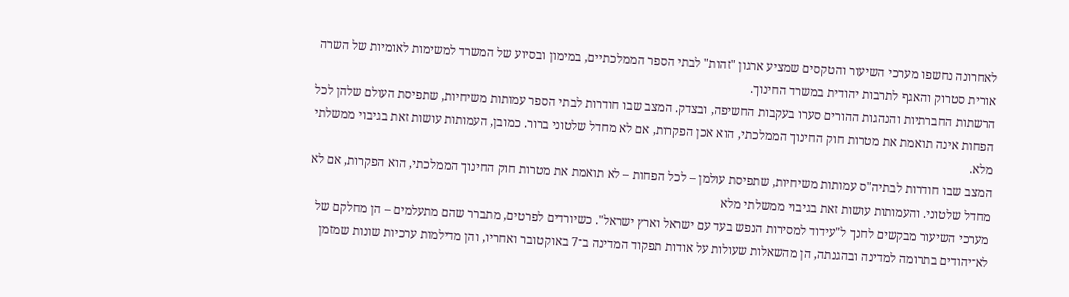לאחרונה נחשפו מערכי השיעור והטקסים שמציע ארגון "זהות" לבתי הספר הממלכתיים, במימון ובסיוע של המשרד למשימות לאומיות של השרה אורית סטרוק והאגף לתרבות יהודית במשרד החינוך.
הרשתות החברתיות והנהגות ההורים סערו בעקבות החשיפה, ובצדק. המצב שבו חודרות לבתי הספר עמותות משיחיות, שתפיסת העולם שלהן לכל הפחות אינה תואמת את מטרות חוק החינוך הממלכתי, הוא אכן הפקרות, אם לא מחדל שלטוני ברור. כמובן, העמותות עושות זאת בגיבוי ממשלתי מלא.
המצב שבו חודרות לבתיה"ס עמותות משיחיות, שתפיסת עולמן – לכל הפחות – לא תואמת את מטרות חוק החינוך הממלכתי, הוא הפקרות, אם לא מחדל שלטוני. והעמותות עושות זאת בגיבוי ממשלתי מלא
מערכי השיעור מבקשים לחנך ל"עידוד למסירות הנפש בעד עם ישראל וארץ ישראל". כשיורדים לפרטים, מתברר שהם מתעלמים – הן מחלקם של לא־יהודים בתרומה למדינה ובהגנתה, הן מהשאלות שעולות על אודות תפקוד המדינה ב־7 באוקטובר ואחריו, והן מדילמות ערכיות שונות שמזמן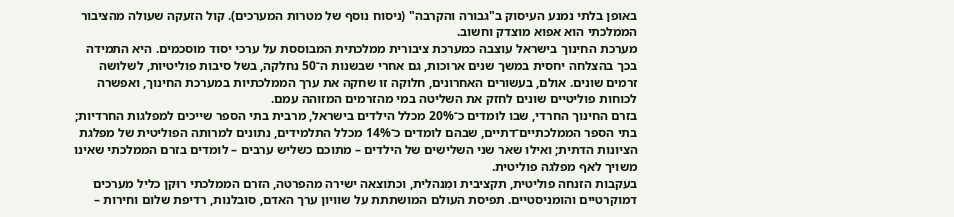באופן בלתי נמנע העיסוק ב"גבורה והקרבה" (ניסוח נוסף של מטרות המערכים). קול הזעקה שעולה מהציבור הממלכתי הוא אפוא מוצדק וחשוב.
מערכת החינוך בישראל עוצבה כמערכת ציבורית ממלכתית המבוססת על ערכי יסוד מוסכמים. היא התמידה בכך בהצלחה יחסית במשך שנים ארוכות, גם אחרי שבשנות ה־50 נחלקה, בשל סיבות פוליטיות, לשלושה זרמים שונים. אולם, בעשורים האחרונים, חלוקה זו שחקה את ערך הממלכתיות במערכת החינוך, ואפשרה לכוחות פוליטיים שונים לחזק את השליטה במי מהזרמים המזוהה עמם.
בזרם החינוך החרדי, שבו לומדים כ־20% מכלל הילדים בישראל, מרבית בתי הספר שייכים למפלגות החרדיות; בתי הספר הממלכתיים־דתיים, שבהם לומדים כ־14% מכלל התלמידים, נתונים למרותה הפוליטית של מפלגת הציונות הדתית; ואילו שאר שני השלישים של הילדים – מתוכם כשליש ערבים – לומדים בזרם הממלכתי שאינו משויך לאף מפלגה פוליטית.
בעקבות הזנחה פוליטית, תקציבית ומִנהלית, וכתוצאה ישירה מהפרטה, הזרם הממלכתי רוּקן כליל מערכים דמוקרטיים והומניסטיים. תפיסת העולם המושתתת על שוויון ערך האדם, סובלנות, רדיפת שלום וחירות –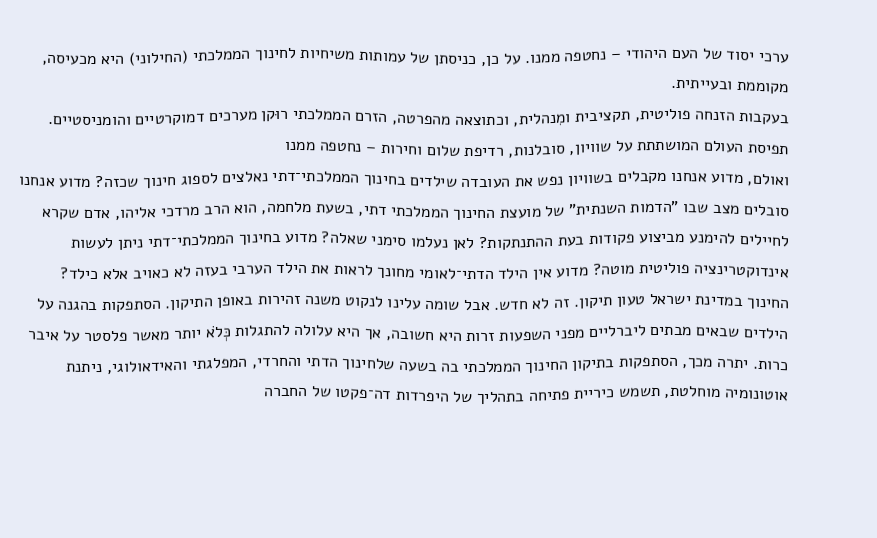ערכי יסוד של העם היהודי – נחטפה ממנו. על כן, כניסתן של עמותות משיחיות לחינוך הממלכתי (החילוני) היא מכעיסה, מקוממת ובעייתית.
בעקבות הזנחה פוליטית, תקציבית ומִנהלית, וכתוצאה מהפרטה, הזרם הממלכתי רוּקן מערכים דמוקרטיים והומניסטיים. תפיסת העולם המושתתת על שוויון, סובלנות, רדיפת שלום וחירות – נחטפה ממנו
ואולם, מדוע אנחנו מקבלים בשוויון נפש את העובדה שילדים בחינוך הממלכתי־דתי נאלצים לספוג חינוך שכזה? מדוע אנחנו סובלים מצב שבו "הדמות השנתית" של מועצת החינוך הממלכתי דתי, בשעת מלחמה, הוא הרב מרדכי אליהו, אדם שקרא לחיילים להימנע מביצוע פקודות בעת ההתנתקות? לאן נעלמו סימני שאלה? מדוע בחינוך הממלכתי־דתי ניתן לעשות אינדוקטרינציה פוליטית מוטה? מדוע אין הילד הדתי־לאומי מחונך לראות את הילד הערבי בעזה לא כאויב אלא כילד?
החינוך במדינת ישראל טעון תיקון. זה לא חדש. אבל שומה עלינו לנקוט משנה זהירות באופן התיקון. הסתפקות בהגנה על הילדים שבאים מבתים ליברליים מפני השפעות זרות היא חשובה, אך היא עלולה להתגלות כְּלֹא יותר מאשר פלסטר על איבר כרות. יתרה מכך, הסתפקות בתיקון החינוך הממלכתי בה בשעה שלחינוך הדתי והחרדי, המפלגתי והאידאולוגי, ניתנת אוטונומיה מוחלטת, תשמש כיריית פתיחה בתהליך של היפרדות דה־פקטו של החברה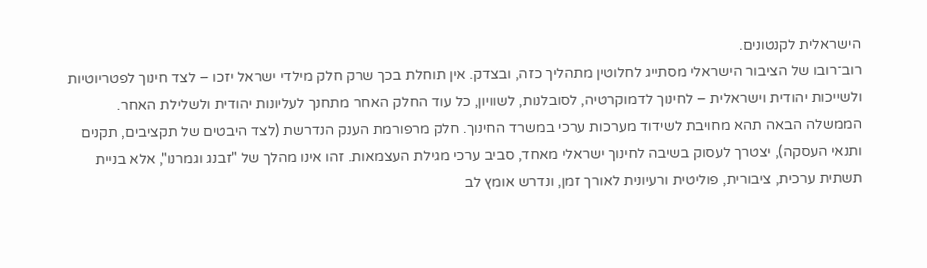הישראלית לקנטונים.
רוב־רובו של הציבור הישראלי מסתייג לחלוטין מתהליך כזה, ובצדק. אין תוחלת בכך שרק חלק מילדי ישראל יזכו – לצד חינוך לפטריוטיות ולשייכות יהודית וישראלית – לחינוך לדמוקרטיה, לסובלנות, לשוויון, כל עוד החלק האחר מתחנך לעליונות יהודית ולשלילת האחר.
הממשלה הבאה תהא מחויבת לשידוד מערכות ערכי במשרד החינוך. חלק מרפורמת הענק הנדרשת (לצד היבטים של תקציבים, תקנים ותנאי העסקה), יצטרך לעסוק בשיבה לחינוך ישראלי מאחד, סביב ערכי מגילת העצמאות. זהו אינו מהלך של "זבנג וגמרנו", אלא בניית תשתית ערכית, ציבורית, פוליטית ורעיונית לאורך זמן, ונדרש אומץ לב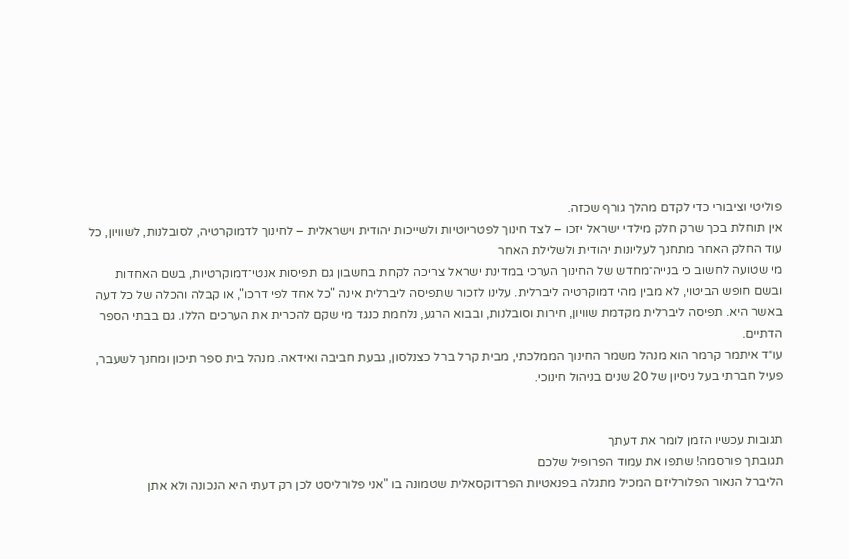פוליטי וציבורי כדי לקדם מהלך גורף שכזה.
אין תוחלת בכך שרק חלק מילדי ישראל יזכו – לצד חינוך לפטריוטיות ולשייכות יהודית וישראלית – לחינוך לדמוקרטיה, לסובלנות, לשוויון, כל עוד החלק האחר מתחנך לעליונות יהודית ולשלילת האחר
מי שטועה לחשוב כי בנייה־מחדש של החינוך הערכי במדינת ישראל צריכה לקחת בחשבון גם תפיסות אנטי־דמוקרטיות, בשם האחדות ובשם חופש הביטוי, לא מבין מהי דמוקרטיה ליברלית. עלינו לזכור שתפיסה ליברלית אינה "כל אחד לפי דרכו", או קבלה והכלה של כל דעה באשר היא. תפיסה ליברלית מקדמת שוויון, חירות וסובלנות, ובבוא הרגע, נלחמת כנגד מי שקם להכרית את הערכים הללו. גם בבתי הספר הדתיים.
עו״ד איתמר קרמר הוא מנהל משמר החינוך הממלכתי, מבית קרל ברל כצנלסון, גבעת חביבה ואידאה. מנהל בית ספר תיכון ומחנך לשעבר, פעיל חברתי בעל ניסיון של 20 שנים בניהול חינוכי.


תגובות עכשיו הזמן לומר את דעתך
תגובתך פורסמה! שתפו את עמוד הפרופיל שלכם
הליברל הנאור הפלורליזם המכיל מתגלה בפנאטיות הפרדוקסאלית שטמונה בו "אני פלורליסט לכן רק דעתי היא הנכונה ולא אתן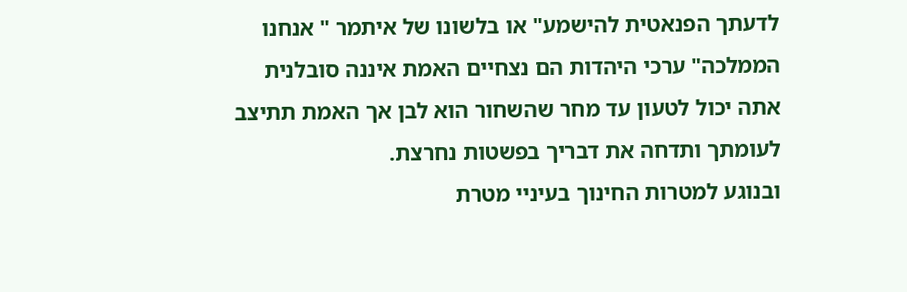לדעתך הפנאטית להישמע" או בלשונו של איתמר " אנחנו הממלכה" ערכי היהדות הם נצחיים האמת איננה סובלנית אתה יכול לטעון עד מחר שהשחור הוא לבן אך האמת תתיצב לעומתך ותדחה את דבריך בפשטות נחרצת.
ובנוגע למטרות החינוך בעיניי מטרת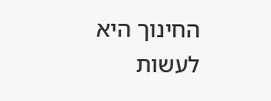החינוך היא לעשות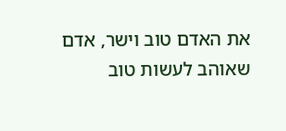את האדם טוב וישר, אדם שאוהב לעשות טוב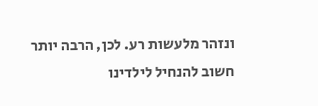ונזהר מלעשות רע. לכן, הרבה יותר חשוב להנחיל לילדינו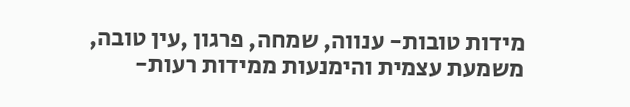מידות טובות- ענווה, שמחה, פרגון ,עין טובה, משמעת עצמית והימנעות ממידות רעות-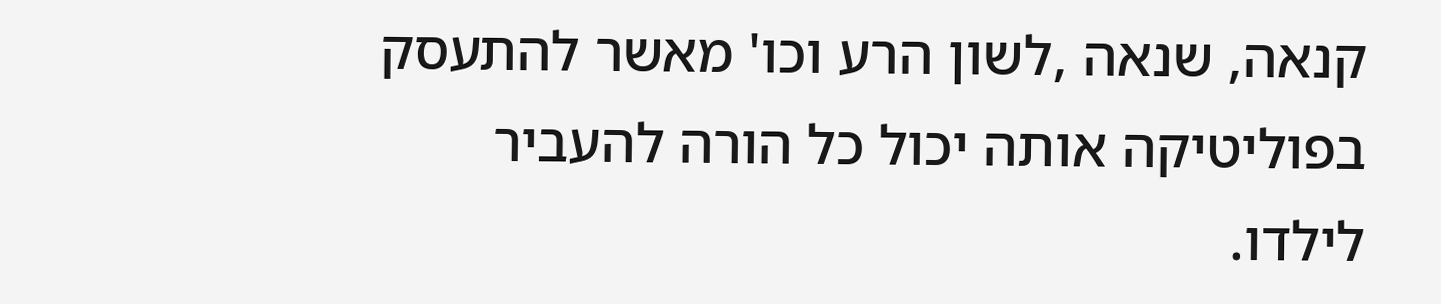קנאה, שנאה ,לשון הרע וכו' מאשר להתעסק בפוליטיקה אותה יכול כל הורה להעביר לילדו.